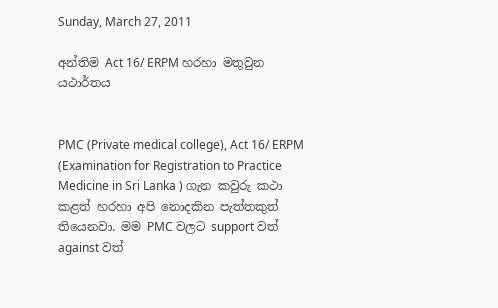Sunday, March 27, 2011

අන්තිම Act 16/ ERPM හරහා මතුවුන යථාර්තය


PMC (Private medical college), Act 16/ ERPM (Examination for Registration to Practice Medicine in Sri Lanka ) ගැන කවුරු කථා කළත් හරහා අපි නොදකින පැත්තකුත් තියෙනවා. මම PMC වලට support වත් against වත්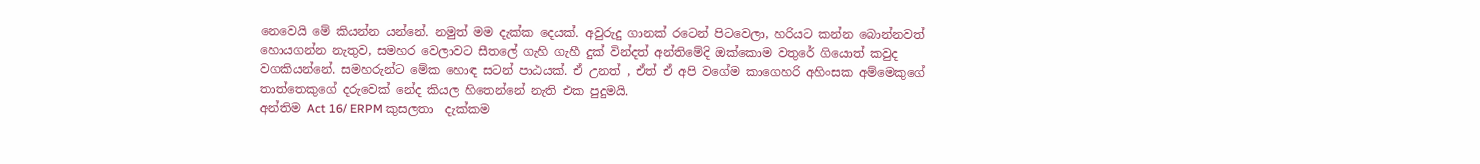නෙවෙ‍යි මේ කි‍යන්න ‍යන්නේ. නමුත් මම දැක්ක දෙ‍යක්. අවුරුදු ගානක් රටෙන් පිටවෙලා, හරියට කන්න බොන්නවත් හොයගන්න නැතුව, සමහර වෙලාවට සීතලේ ගැහි ගැහී දුක් වින්දත් අන්තිමේදි ඔක්කොම වතුරේ ගි‍යොත් කවුද වගකි‍යන්නේ. සමහරුන්ට මේක හොඳ සටන් පාඨ‍යක්. ඒ උනත් , ඒත් ඒ අපි වගේම කාගෙහරි අහිංසක අම්මෙකුගේ තාත්තෙකුගේ දරුවෙක් නේද කි‍යල හිතෙන්නේ නැති එක පුදුම‍යි.
අන්තිම Act 16/ ERPM කුසලතා  දැක්කම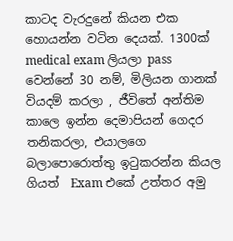කාටද වැරදුනේ කි‍යන එක හො‍යන්න වටින දෙ‍යක්. 1300ක් medical exam ලි‍යලා pass  වෙන්නේ 30 නම්, මිලි‍යන ගානක් වි‍යදම් කරලා , ජීවිතේ අන්තිම කාලෙ ඉන්න දෙමාපි‍යන් ගෙදර තනිකරලා, එ‍යාලගෙ බලාපොරොත්තු ඉටුකරන්න කි‍යල ගි‍යත්  Exam එකේ උත්තර අමු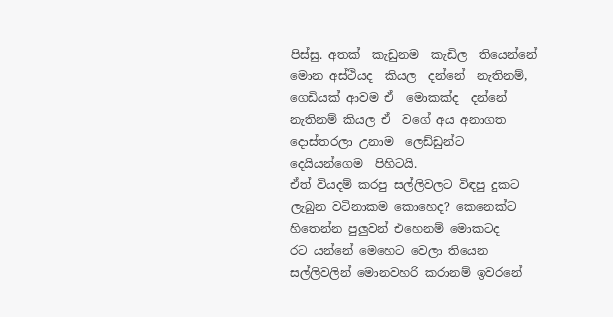පිස්සු. අතක්  කැඩුනම  කැඩිල  ති‍යෙන්නේ  මොන අස්ථි‍යද  කි‍යල  දන්නේ  නැතිනම්,  ගෙඩි‍යක් ආවම ඒ  මොකක්ද  දන්නේ  නැතිනම් කි‍යල ඒ  වගේ අ‍ය අනාගත  දොස්තරලා උනාම  ලෙඩ්ඩුන්ට  දෙ‍යි‍යන්ගෙම  පිහිට‍යි.
ඒත් වි‍යදම් කරපු සල්ලිවලට විඳපු දුකට ලැබුන වටිනාකම කොහෙද? කෙනෙක්ට හිතෙන්න පුලුවන් එහෙනම් මොකටද රට ‍යන්නේ මෙහෙට වෙලා ති‍යෙන සල්ලිවලින් මොනවහරි කරානම් ඉවරනේ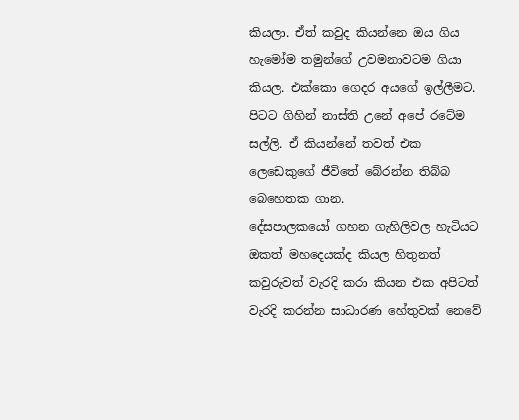කි‍යලා. ඒත් කවුද කි‍යන්නෙ ඔ‍ය ගි‍ය හැමෝම තමුන්ගේ උවමනාවටම ගි‍යා කි‍යල. එක්කො ගෙදර අ‍යගේ ඉල්ලීමට. පිටට ගිහින් නාස්ති උනේ අපේ රටේම සල්ලි. ඒ කි‍යන්නේ තවත් එක ලෙඩෙකුගේ ජීවිතේ බේරන්න තිබ්බ බෙහෙතක ගාන.
දේසපාලක‍යෝ ගහන ගැහිලිවල හැටි‍යට ඔකත් මහදෙ‍යක්ද කි‍යල හිතුනත් කවුරුවත් වැරදි කරා කි‍යන එක අපිටත් වැරදි කරන්න සාධාරණ හේතුවක් නෙවේ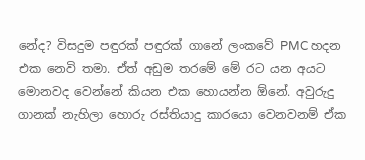නේද? විසදුම පඳුරක් පඳුරක් ගානේ ලංකවේ PMC හදන එක නෙවි තමා. ඒත් අඩුම තරමේ මේ රට ‍යන අ‍යට මොනවද වෙන්නේ කි‍යන එක හො‍යන්න ඕනේ. අවුරුදු ගානක් නැහිලා හොරු රස්ති‍යාදු කාර‍යො වෙනවනම් ඒක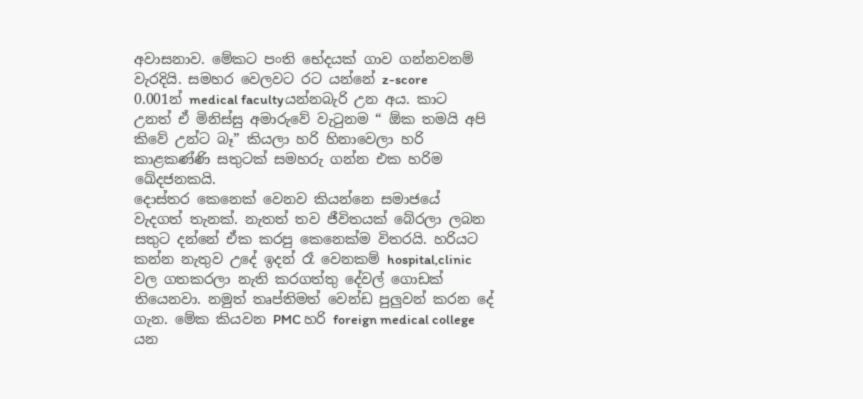අවාසනාව. මේකට පංති භේද‍යක් ගාව ගන්නවනම් වැරදි‍යි. සමහර වෙලවට රට ‍යන්නේ z-score 0.001න් ‍medical facultyයන්නබැරි උන අ‍ය. කාට උනත් ඒ මිනිස්සු අමාරුවේ වැටුනම “ ඕක තම‍යි අපි කිවේ උන්ට බෑ” කි‍යලා හරි හිනාවෙලා හරි කාළකණ්ණි සතුටක් සමහරු ගන්න එක හරිම ඛේදජනක‍යි.
දොස්තර කෙනෙක් වෙනව කියන්නෙ සමාජ‍යේ වැදගත් තැනක්. නැතත් තව ජීවිතයක් බේරලා ලබන සතුට දන්නේ ඒක කරපු කෙනෙක්ම විතර‍යි. හරියට කන්න නැතුව උදේ ඉදන් රෑ වෙනකම් hospital,clinic වල ගතකරලා නැති කරගත්තු දේවල් ගොඩක් ති‍යෙනවා. නමුත් තෘප්තිමත් වෙන්ඩ පුලුවන් කරන දේ ගැන. මේක කි‍යවන PMC හරි foreign medical college යන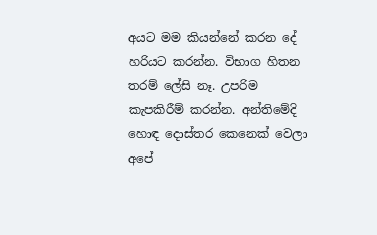අ‍යට මම කි‍යන්නේ කරන දේ හරි‍යට කරන්න. විභාග හිතන තරම් ලේසි නෑ. උපරිම කැපකිරීම් කරන්න. අන්තිමේදි හොඳ දොස්තර කෙනෙක් වෙලා අපේ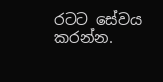රටට සේව‍ය කරන්න.